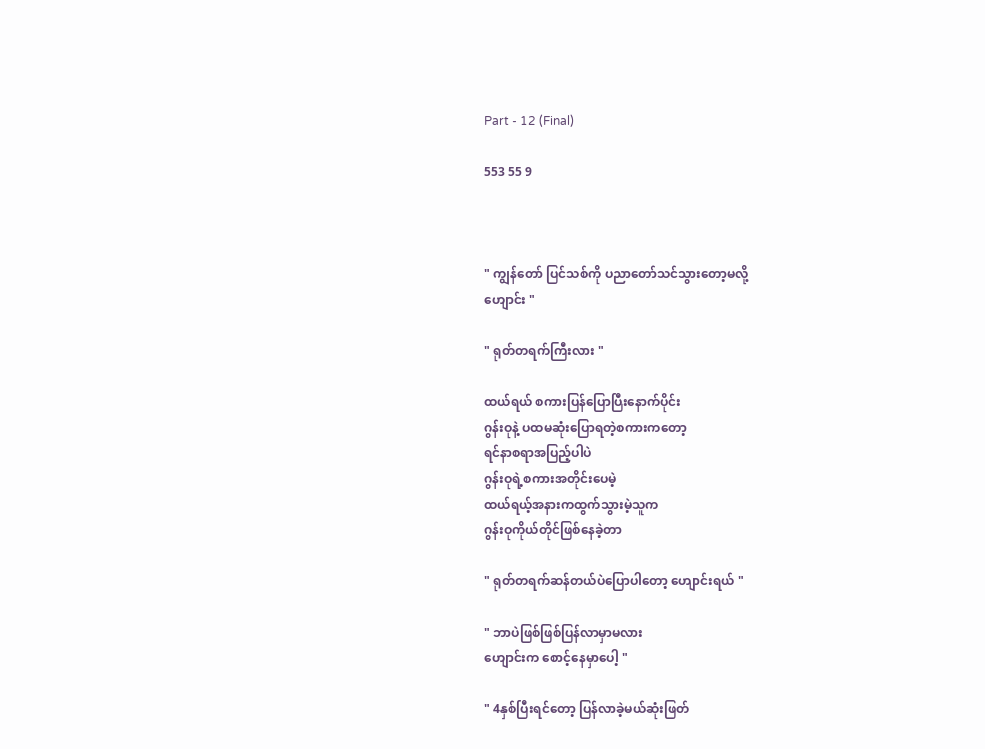Part - 12 (Final)

553 55 9



" ကျွန်တော် ပြင်သစ်ကို ပညာတော်သင်သွားတော့မလို့
ဟျောင်း "

" ရုတ်တရက်ကြီးလား "

ထယ်ရယ် စကားပြန်ပြောပြီးနောက်ပိုင်း
ဂွန်းဝုနဲ့ ပထမဆုံးပြောရတဲ့စကားကတော့
ရင်နာစရာအပြည့်ပါပဲ
ဂွန်းဝုရဲ့စကားအတိုင်းပေမဲ့
ထယ်ရယ့်အနားကထွက်သွားမဲ့သူက
ဂွန်းဝုကိုယ်တိုင်ဖြစ်နေခဲ့တာ

" ရုတ်တရက်ဆန်တယ်ပဲပြောပါတော့ ဟျောင်းရယ် "

" ဘာပဲဖြစ်ဖြစ်ပြန်လာမှာမလား
ဟျောင်းက စောင့်နေမှာပေါ့ "

" 4နှစ်ပြီးရင်တော့ ပြန်လာခဲ့မယ်ဆုံးဖြတ်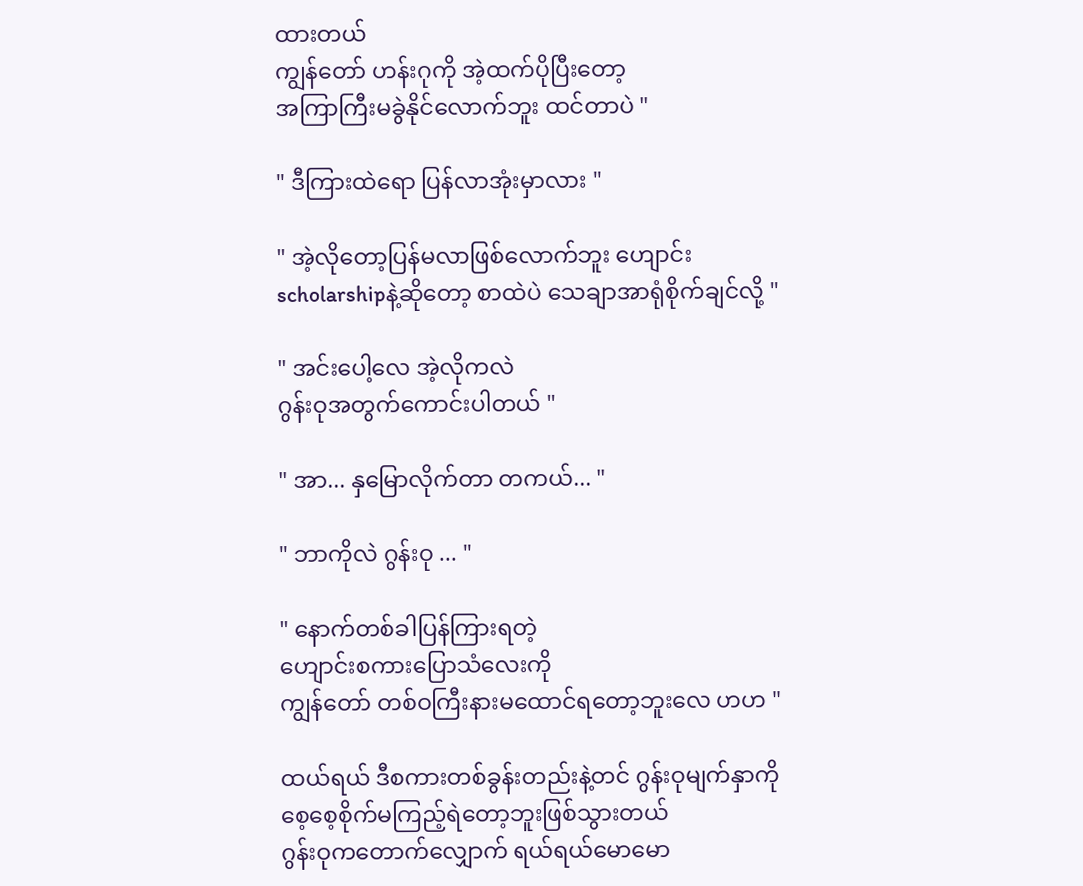ထားတယ်
ကျွန်တော် ဟန်းဂုကို အဲ့ထက်ပိုပြီးတော့
အကြာကြီးမခွဲနိုင်လောက်ဘူး ထင်တာပဲ "

" ဒီကြားထဲရော ပြန်လာအုံးမှာလား "

" အဲ့လိုတော့ပြန်မလာဖြစ်လောက်ဘူး ဟျောင်း
scholarshipနဲ့ဆိုတော့ စာထဲပဲ သေချာအာရုံစိုက်ချင်လို့ "

" အင်းပေါ့လေ အဲ့လိုကလဲ
ဂွန်းဝုအတွက်ကောင်းပါတယ် "

" အာ... နှမြောလိုက်တာ တကယ်... "

" ဘာကိုလဲ ဂွန်းဝု ... "

" နောက်တစ်ခါပြန်ကြားရတဲ့
ဟျောင်းစကားပြောသံလေးကို
ကျွန်တော် တစ်ဝကြီးနားမထောင်ရတော့ဘူးလေ ဟဟ "

ထယ်ရယ် ဒီစကားတစ်ခွန်းတည်းနဲ့တင် ဂွန်းဝုမျက်နှာကို
စေ့စေ့စိုက်မကြည့်ရဲတော့ဘူးဖြစ်သွားတယ်
ဂွန်းဝုကတောက်လျှောက် ရယ်ရယ်မောမော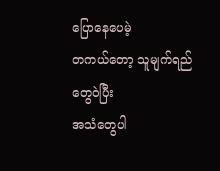ပြောနေပေမဲ့
တကယ်တော့ သူမျက်ရည်တွေဝဲပြီး
အသံတွေပါ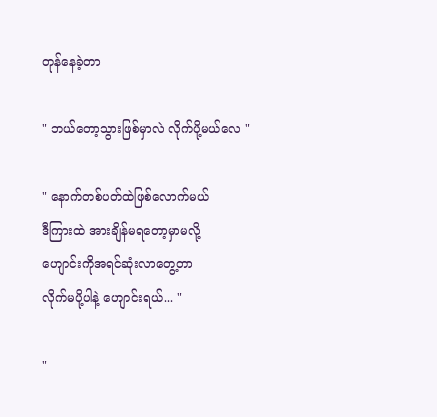တုန်နေခဲ့တာ

" ဘယ်တော့သွားဖြစ်မှာလဲ လိုက်ပို့မယ်လေ "

" နောက်တစ်ပတ်ထဲဖြစ်လောက်မယ်
ဒီကြားထဲ အားချိန်မရတော့မှာမလို့
ဟျောင်းကိုအရင်ဆုံးလာတွေ့တာ
လိုက်မပို့ပါနဲ့ ဟျောင်းရယ်... "

"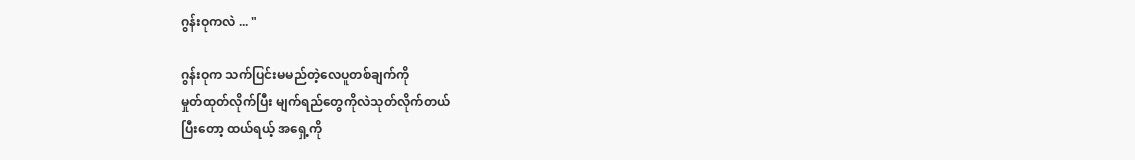ဂွန်းဝုကလဲ ... "

ဂွန်းဝုက သက်ပြင်းမမည်တဲ့လေပူတစ်ချက်ကို
မှုတ်ထုတ်လိုက်ပြီး မျက်ရည်တွေကိုလဲသုတ်လိုက်တယ်
ပြီးတော့ ထယ်ရယ့် အရှေ့ကို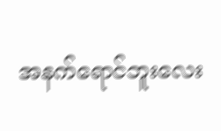အနက်ရောင်ဘူးလေး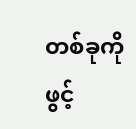တစ်ခုကို ဖွင့်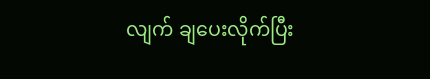လျက် ချပေးလိုက်ပြီး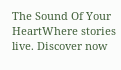The Sound Of Your HeartWhere stories live. Discover now